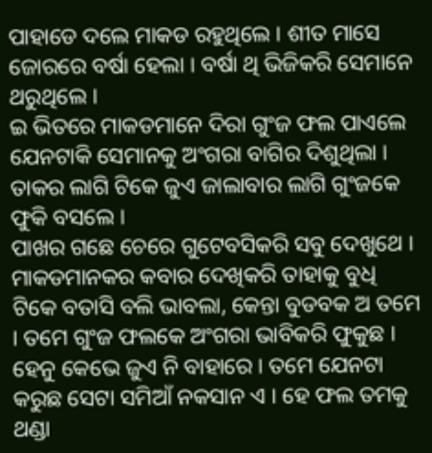ପାହାଡେ ଦଲେ ମାକଡ ରହୁଥିଲେ । ଶୀତ ମାସେ ଜୋରରେ ବର୍ଷା ହେଲା । ବର୍ଷା ଥି ଭିଜିକରି ସେମାନେ ଥରୁଥିଲେ ।
ଇ ଭିତରେ ମାକଡମାନେ ଦିରା ଗୁଂଜ ଫଲ ପାଏଲେ ଯେନଟାକି ସେମାନକୁ ଅଂଗରା ବାଗିର ଦିଶୁଥିଲା । ତାକର ଲାଗି ଟିକେ ଜୁଏ ଜାଲାବାର ଲାଗି ଗୁଂଜକେ ଫୁକି ବସଲେ ।
ପାଖର ଗଛେ ଚେରେ ଗୁଟେବସିକରି ସବୁ ଦେଖୁଥେ । ମାକଡମାନକର କବାର ଦେଖିକରି ତାହାକୁ ବୁଧି ଟିକେ ବତାସି ବଲି ଭାବଲା, କେନ୍ତା ବୁଡବକ ଅ ତମେ । ତମେ ଗୁଂଜ ଫଲକେ ଅଂଗରା ଭାବିକରି ଫୁକୁଛ । ହେନୁ କେଭେ ଜୁଏ ନି ବାହାରେ । ତମେ ଯେନଟା କରୁଛ ସେଟା ସମିଆଁ ନକସାନ ଏ । ହେ ଫଲ ତମକୁ ଥଣ୍ଡା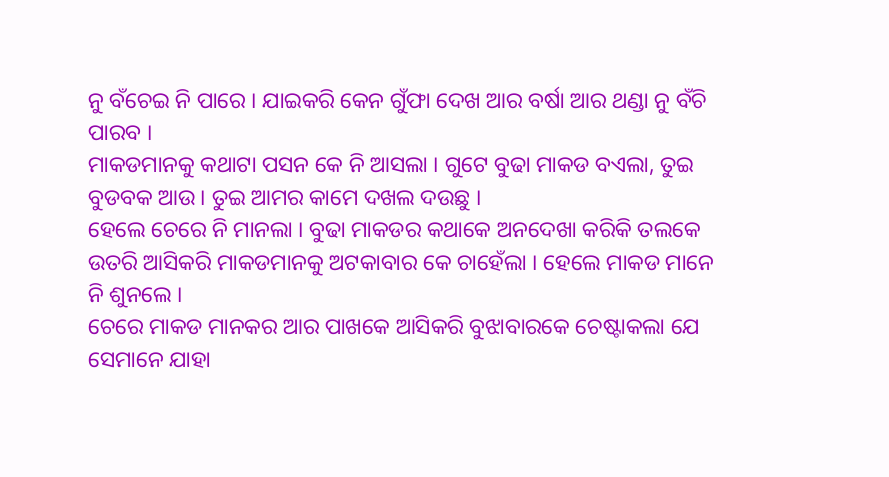ନୁ ବଁଚେଇ ନି ପାରେ । ଯାଇକରି କେନ ଗୁଁଫା ଦେଖ ଆର ବର୍ଷା ଆର ଥଣ୍ଡା ନୁ ବଁଚି ପାରବ ।
ମାକଡମାନକୁ କଥାଟା ପସନ କେ ନି ଆସଲା । ଗୁଟେ ବୁଢା ମାକଡ ବଏଲା, ତୁଇ ବୁଡବକ ଆଉ । ତୁଇ ଆମର କାମେ ଦଖଲ ଦଉଛୁ ।
ହେଲେ ଚେରେ ନି ମାନଲା । ବୁଢା ମାକଡର କଥାକେ ଅନଦେଖା କରିକି ତଲକେ ଉତରି ଆସିକରି ମାକଡମାନକୁ ଅଟକାବାର କେ ଚାହେଁଲା । ହେଲେ ମାକଡ ମାନେ ନି ଶୁନଲେ ।
ଚେରେ ମାକଡ ମାନକର ଆର ପାଖକେ ଆସିକରି ବୁଝାବାରକେ ଚେଷ୍ଟାକଲା ଯେ ସେମାନେ ଯାହା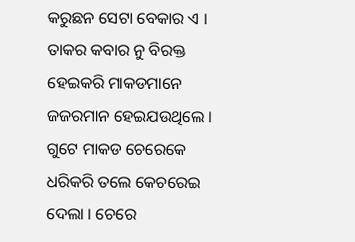କରୁଛନ ସେଟା ବେକାର ଏ ।
ତାକର କବାର ନୁ ବିରକ୍ତ ହେଇକରି ମାକଡମାନେ ଜଜରମାନ ହେଇଯଉଥିଲେ । ଗୁଟେ ମାକଡ ଚେରେକେ ଧରିକରି ତଲେ କେଚରେଇ ଦେଲା । ଚେରେ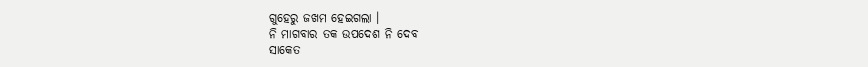ଗୁହେରୁ ଜଖମ ହେଇଗଲା ।
ନି ମାଗବାର ତକ ଉପଦେଶ ନି ଦେବ
ସାକେତ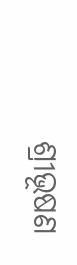ଶ୍ରୀଭୂଷଣ